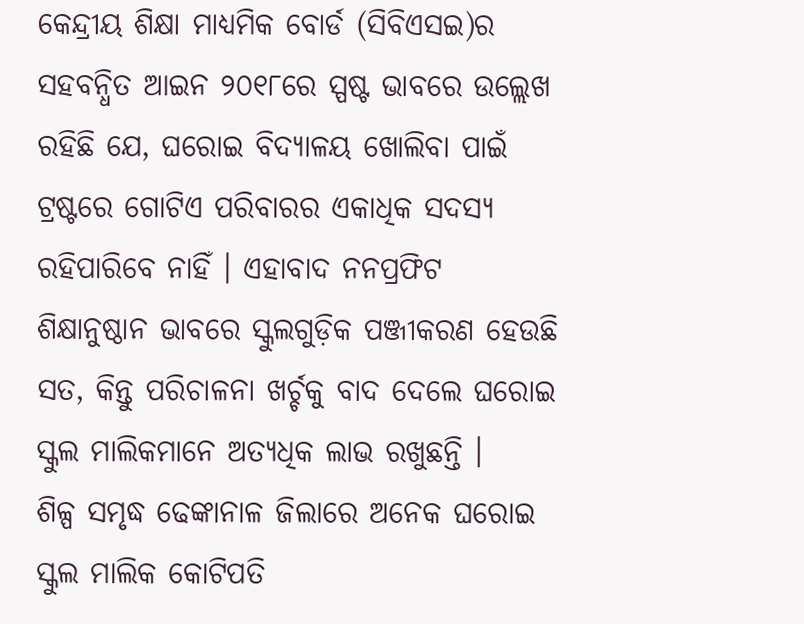କେନ୍ଦ୍ରୀୟ ଶିକ୍ଷା ମାଧ୍ୟମିକ ବୋର୍ଡ (ସିବିଏସଇ)ର ସହବନ୍ଧିତ ଆଇନ ୨୦୧୮ରେ ସ୍ପଷ୍ଟ ଭାବରେ ଉଲ୍ଲେଖ ରହିଛି ଯେ, ଘରୋଇ ବିଦ୍ୟାଳୟ ଖୋଲିବା ପାଇଁ ଟ୍ରଷ୍ଟରେ ଗୋଟିଏ ପରିବାରର ଏକାଧିକ ସଦସ୍ୟ ରହିପାରିବେ ନାହିଁ । ଏହାବାଦ ନନପ୍ରଫିଟ ଶିକ୍ଷାନୁଷ୍ଠାନ ଭାବରେ ସ୍କୁଲଗୁଡ଼ିକ ପଞ୍ଜୀକରଣ ହେଉଛି ସତ, କିନ୍ତୁ ପରିଚାଳନା ଖର୍ଚ୍ଚକୁ ବାଦ ଦେଲେ ଘରୋଇ ସ୍କୁଲ ମାଲିକମାନେ ଅତ୍ୟଧିକ ଲାଭ ରଖୁଛନ୍ତି ।
ଶିଳ୍ପ ସମୃଦ୍ଧ ଢେଙ୍କାନାଳ ଜିଲାରେ ଅନେକ ଘରୋଇ ସ୍କୁଲ ମାଲିକ କୋଟିପତି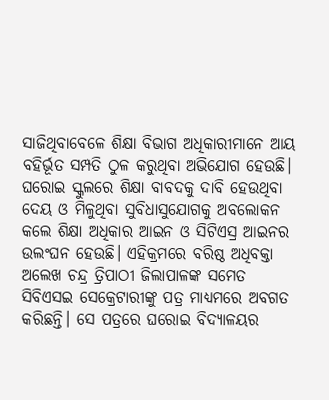ସାଜିଥିବାବେଳେ ଶିକ୍ଷା ବିଭାଗ ଅଧିକାରୀମାନେ ଆୟ ବହିର୍ଭୂତ ସମ୍ପତି ଠୁଳ କରୁଥିବା ଅଭିଯୋଗ ହେଉଛି। ଘରୋଇ ସ୍କୁଲରେ ଶିକ୍ଷା ବାବଦକୁ ଦାବି ହେଉଥିବା ଦେୟ ଓ ମିଳୁଥିବା ସୁବିଧାସୁଯୋଗକୁ ଅବଲୋକନ କଲେ ଶିକ୍ଷା ଅଧିକାର ଆଇନ ଓ ସିଟିଏସ୍ର ଆଇନର ଉଲଂଘନ ହେଉଛି। ଏହିକ୍ରମରେ ବରିଷ୍ଠ ଅଧିବକ୍ତା ଅଲେଖ ଚନ୍ଦ୍ର ତ୍ରିପାଠୀ ଜିଲାପାଳଙ୍କ ସମେତ ସିବିଏସଇ ସେକ୍ରେଟାରୀଙ୍କୁ ପତ୍ର ମାଧ୍ୟମରେ ଅବଗତ କରିଛନ୍ତି। ସେ ପତ୍ରରେ ଘରୋଇ ବିଦ୍ୟାଳୟର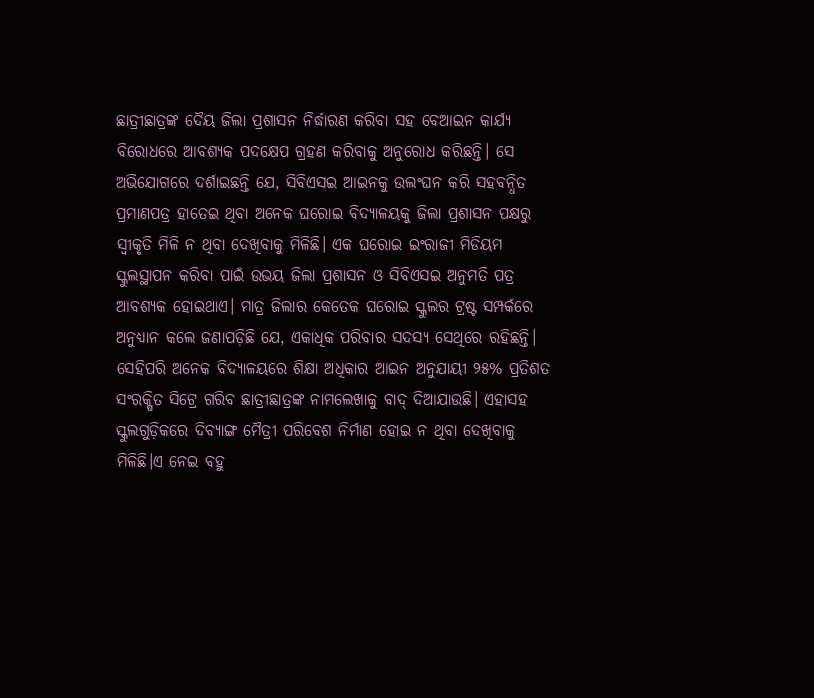ଛାତ୍ରୀଛାତ୍ରଙ୍କ ଦୈୟ ଜିଲା ପ୍ରଶାସନ ନିର୍ଦ୍ଧାରଣ କରିବା ସହ ବେଆଇନ କାର୍ଯ୍ୟ ବିରୋଧରେ ଆବଶ୍ୟକ ପଦକ୍ଷେପ ଗ୍ରହଣ କରିବାକୁ ଅନୁରୋଧ କରିଛନ୍ତି। ସେ ଅଭିଯୋଗରେ ଦର୍ଶାଇଛନ୍ତି ଯେ, ସିବିଏସଇ ଆଇନକୁ ଉଲଂଘନ କରି ସହବନ୍ଧିତ ପ୍ରମାଣପତ୍ର ହାତେଇ ଥିବା ଅନେକ ଘରୋଇ ବିଦ୍ୟାଳୟକୁ ଜିଲା ପ୍ରଶାସନ ପକ୍ଷରୁ ସ୍ବୀକୃତି ମିଳି ନ ଥିବା ଦେଖିବାକୁ ମିଳିଛି। ଏକ ଘରୋଇ ଇଂରାଜୀ ମିଡିୟମ ସ୍କୁଲସ୍ଥାପନ କରିବା ପାଇଁ ଉଭୟ ଜିଲା ପ୍ରଶାସନ ଓ ସିବିଏସଇ ଅନୁମତି ପତ୍ର ଆବଶ୍ୟକ ହୋଇଥାଏ। ମାତ୍ର ଜିଲାର କେତେକ ଘରୋଇ ସ୍କୁଲର ଟ୍ରଷ୍ଟ ସମ୍ପର୍କରେ ଅନୁଧ୍ୟାନ କଲେ ଜଣାପଡ଼ିଛି ଯେ, ଏକାଧିକ ପରିବାର ସଦସ୍ୟ ସେଥିରେ ରହିଛନ୍ତି। ସେହିପରି ଅନେକ ବିଦ୍ୟାଳୟରେ ଶିକ୍ଷା ଅଧିକାର ଆଇନ ଅନୁଯାୟୀ ୨୫% ପ୍ରତିଶତ ସଂରକ୍ଷିତ ସିଟ୍ରେ ଗରିବ ଛାତ୍ରୀଛାତ୍ରଙ୍କ ନାମଲେଖାକୁ ବାଦ୍ ଦିଆଯାଉଛି। ଏହାସହ ସ୍କୁଲଗୁଡ଼ିକରେ ଦିବ୍ୟାଙ୍ଗ ମୈତ୍ରୀ ପରିବେଶ ନିର୍ମାଣ ହୋଇ ନ ଥିବା ଦେଖିବାକୁ ମିଳିଛି।ଏ ନେଇ ବହୁ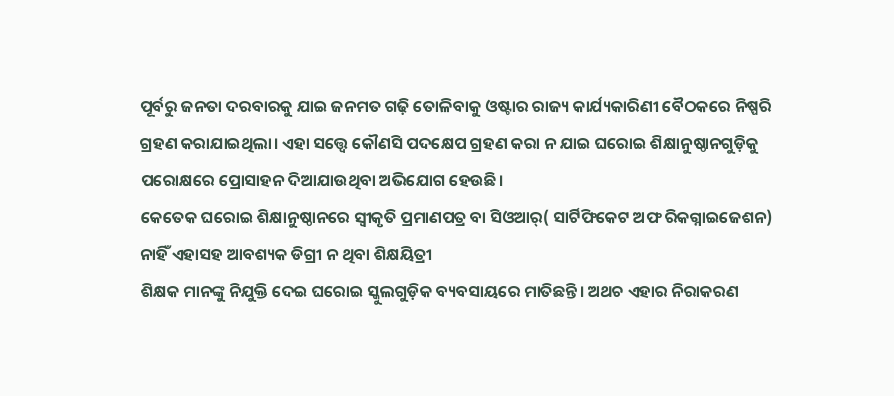ପୂର୍ବରୁ ଜନତା ଦରବାରକୁ ଯାଇ ଜନମତ ଗଢ଼ି ତୋଳିବାକୁ ଓଷ୍ଟାର ରାଜ୍ୟ କାର୍ଯ୍ୟକାରିଣୀ ବୈଠକରେ ନିଷ୍ପରି ଗ୍ରହଣ କରାଯାଇଥିଲା। ଏହା ସତ୍ତ୍ୱେ କୌଣସି ପଦକ୍ଷେପ ଗ୍ରହଣ କରା ନ ଯାଇ ଘରୋଇ ଶିକ୍ଷାନୁଷ୍ଠାନଗୁଡ଼ିକୁ ପରୋକ୍ଷରେ ପ୍ରୋସାହନ ଦିଆଯାଉଥିବା ଅଭିଯୋଗ ହେଉଛି।
କେତେକ ଘରୋଇ ଶିକ୍ଷାନୁଷ୍ଠାନରେ ସ୍ବୀକୃତି ପ୍ରମାଣପତ୍ର ବା ସିଓଆର୍( ସାର୍ଟିଫିକେଟ ଅଫ ରିକଗ୍ନାଇଜେଶନ) ନାହିଁ ଏହାସହ ଆବଶ୍ୟକ ଡିଗ୍ରୀ ନ ଥିବା ଶିକ୍ଷୟିତ୍ରୀ
ଶିକ୍ଷକ ମାନଙ୍କୁ ନିଯୁକ୍ତି ଦେଇ ଘରୋଇ ସ୍କୁଲଗୁଡ଼ିକ ବ୍ୟବସାୟରେ ମାତିଛନ୍ତି। ଅଥଚ ଏହାର ନିରାକରଣ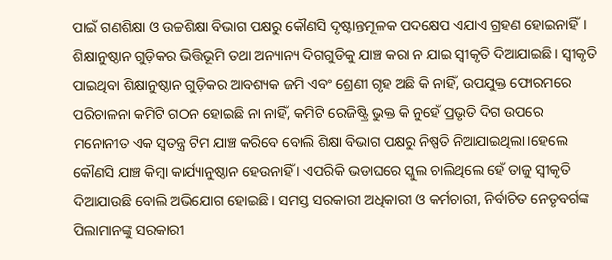ପାଇଁ ଗଣଶିକ୍ଷା ଓ ଉଚ୍ଚଶିକ୍ଷା ବିଭାଗ ପକ୍ଷରୁ କୌଣସି ଦୃଷ୍ଟାନ୍ତମୂଳକ ପଦକ୍ଷେପ ଏଯାଏ ଗ୍ରହଣ ହୋଇନାହିଁ। ଶିକ୍ଷାନୁଷ୍ଠାନ ଗୁଡ଼ିକର ଭିତ୍ତିଭୂମି ତଥା ଅନ୍ୟାନ୍ୟ ଦିଗଗୁଡିକୁ ଯାଞ୍ଚ କରା ନ ଯାଇ ସ୍ବୀକୃତି ଦିଆଯାଇଛି। ସ୍ବୀକୃତି ପାଇଥିବା ଶିକ୍ଷାନୁଷ୍ଠାନ ଗୁଡ଼ିକର ଆବଶ୍ୟକ ଜମି ଏବଂ ଶ୍ରେଣୀ ଗୃହ ଅଛି କି ନାହିଁ, ଉପଯୁକ୍ତ ଫୋରମରେ ପରିଚାଳନା କମିଟି ଗଠନ ହୋଇଛି ନା ନାହିଁ, କମିଟି ରେଜିଷ୍ଟ୍ରି ଭୁକ୍ତ କି ନୁହେଁ ପ୍ରଭୃତି ଦିଗ ଉପରେ ମନୋନୀତ ଏକ ସ୍ବତନ୍ତ୍ର ଟିମ ଯାଞ୍ଚ କରିବେ ବୋଲି ଶିକ୍ଷା ବିଭାଗ ପକ୍ଷରୁ ନିଷ୍ପତି ନିଆଯାଇଥିଲା।ହେଲେ କୌଣସି ଯାଞ୍ଚ କିମ୍ବା କାର୍ଯ୍ୟାନୁଷ୍ଠାନ ହେଉନାହିଁ । ଏପରିକି ଭଡାଘରେ ସ୍କୁଲ ଚାଲିଥିଲେ ହେଁ ତାଜୁ ସ୍ବୀକୃତି ଦିଆଯାଉଛି ବୋଲି ଅଭିଯୋଗ ହୋଇଛି। ସମସ୍ତ ସରକାରୀ ଅଧିକାରୀ ଓ କର୍ମଚାରୀ, ନିର୍ବାଚିତ ନେତୃବର୍ଗଙ୍କ ପିଲାମାନଙ୍କୁ ସରକାରୀ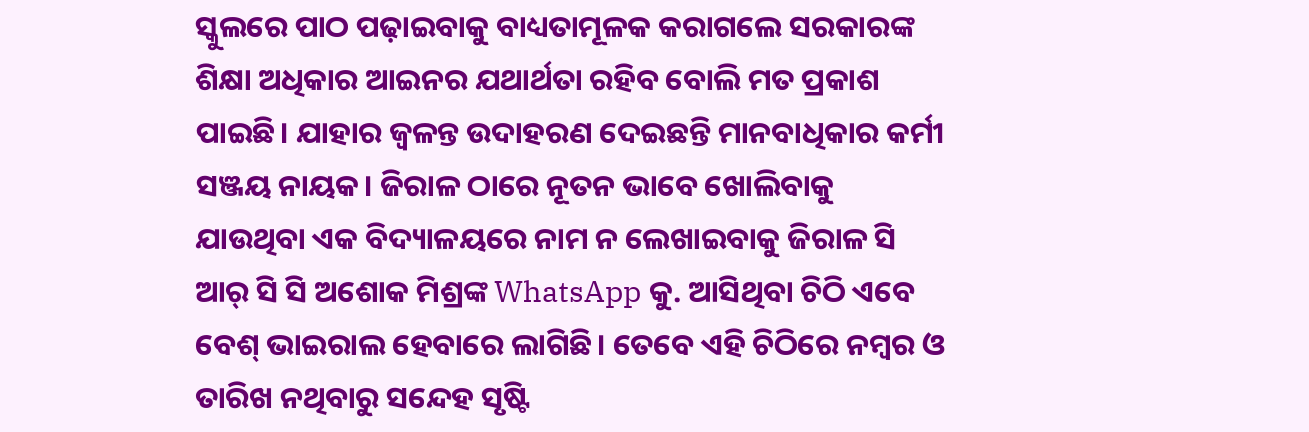ସ୍କୁଲରେ ପାଠ ପଢ଼ାଇବାକୁ ବାଧ୍ୟତାମୂଳକ କରାଗଲେ ସରକାରଙ୍କ ଶିକ୍ଷା ଅଧିକାର ଆଇନର ଯଥାର୍ଥତା ରହିବ ବୋଲି ମତ ପ୍ରକାଶ ପାଇଛି। ଯାହାର ଜ୍ୱଳନ୍ତ ଉଦାହରଣ ଦେଇଛନ୍ତି ମାନବାଧିକାର କର୍ମୀ ସଞ୍ଜୟ ନାୟକ। ଜିରାଳ ଠାରେ ନୂତନ ଭାବେ ଖୋଲିବାକୁ ଯାଉଥିବା ଏକ ବିଦ୍ୟାଳୟରେ ନାମ ନ ଲେଖାଇବାକୁ ଜିରାଳ ସି ଆର୍ ସି ସି ଅଶୋକ ମିଶ୍ରଙ୍କ WhatsApp କୁ. ଆସିଥିବା ଚିଠି ଏବେ ବେଶ୍ ଭାଇରାଲ ହେବାରେ ଲାଗିଛି। ତେବେ ଏହି ଚିଠିରେ ନମ୍ବର ଓ ତାରିଖ ନଥିବାରୁ ସନ୍ଦେହ ସୃଷ୍ଟି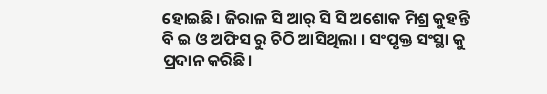ହୋଇଛି। ଜିରାଳ ସି ଆର୍ ସି ସି ଅଶୋକ ମିଶ୍ର କୁହନ୍ତି ବି ଇ ଓ ଅଫିସ ରୁ ଚିଠି ଆସିଥିଲା । ସଂପୃକ୍ତ ସଂସ୍ଥା କୁ ପ୍ରଦାନ କରିଛି।